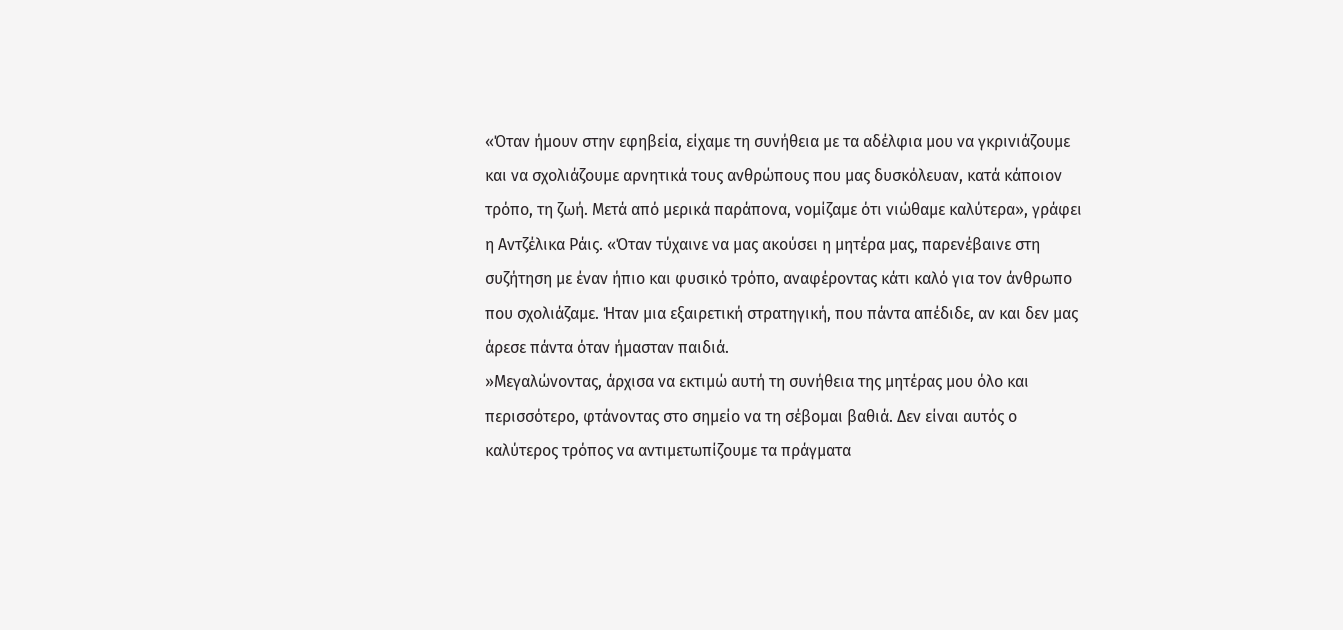«Όταν ήμουν στην εφηβεία, είχαμε τη συνήθεια με τα αδέλφια μου να γκρινιάζουμε και να σχολιάζουμε αρνητικά τους ανθρώπους που μας δυσκόλευαν, κατά κάποιον τρόπο, τη ζωή. Μετά από μερικά παράπονα, νομίζαμε ότι νιώθαμε καλύτερα», γράφει η Αντζέλικα Ράις. «Όταν τύχαινε να μας ακούσει η μητέρα μας, παρενέβαινε στη συζήτηση με έναν ήπιο και φυσικό τρόπο, αναφέροντας κάτι καλό για τον άνθρωπο που σχολιάζαμε. Ήταν μια εξαιρετική στρατηγική, που πάντα απέδιδε, αν και δεν μας άρεσε πάντα όταν ήμασταν παιδιά.
»Μεγαλώνοντας, άρχισα να εκτιμώ αυτή τη συνήθεια της μητέρας μου όλο και περισσότερο, φτάνοντας στο σημείο να τη σέβομαι βαθιά. Δεν είναι αυτός ο καλύτερος τρόπος να αντιμετωπίζουμε τα πράγματα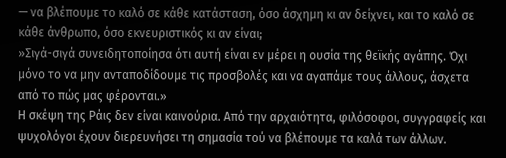— να βλέπουμε το καλό σε κάθε κατάσταση, όσο άσχημη κι αν δείχνει, και το καλό σε κάθε άνθρωπο, όσο εκνευριστικός κι αν είναι;
»Σιγά-σιγά συνειδητοποίησα ότι αυτή είναι εν μέρει η ουσία της θεϊκής αγάπης. Όχι μόνο το να μην ανταποδίδουμε τις προσβολές και να αγαπάμε τους άλλους, άσχετα από το πώς μας φέρονται.»
Η σκέψη της Ράις δεν είναι καινούρια. Από την αρχαιότητα, φιλόσοφοι, συγγραφείς και ψυχολόγοι έχουν διερευνήσει τη σημασία τού να βλέπουμε τα καλά των άλλων.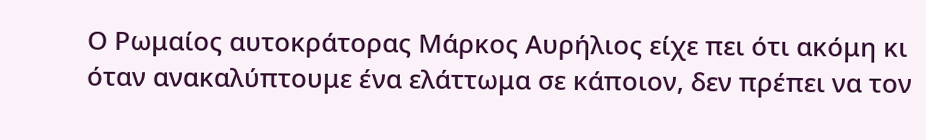Ο Ρωμαίος αυτοκράτορας Μάρκος Αυρήλιος είχε πει ότι ακόμη κι όταν ανακαλύπτουμε ένα ελάττωμα σε κάποιον, δεν πρέπει να τον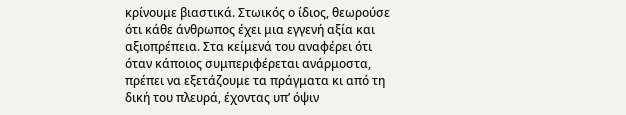κρίνουμε βιαστικά. Στωικός ο ίδιος, θεωρούσε ότι κάθε άνθρωπος έχει μια εγγενή αξία και αξιοπρέπεια. Στα κείμενά του αναφέρει ότι όταν κάποιος συμπεριφέρεται ανάρμοστα, πρέπει να εξετάζουμε τα πράγματα κι από τη δική του πλευρά, έχοντας υπ’ όψιν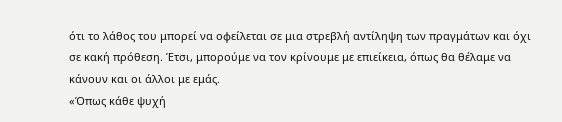ότι το λάθος του μπορεί να οφείλεται σε μια στρεβλή αντίληψη των πραγμάτων και όχι σε κακή πρόθεση. Έτσι, μπορούμε να τον κρίνουμε με επιείκεια, όπως θα θέλαμε να κάνουν και οι άλλοι με εμάς.
«Όπως κάθε ψυχή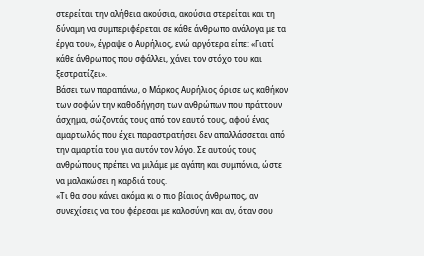στερείται την αλήθεια ακούσια, ακούσια στερείται και τη δύναμη να συμπεριφέρεται σε κάθε άνθρωπο ανάλογα με τα έργα του», έγραψε ο Αυρήλιος, ενώ αργότερα είπε: «Γιατί κάθε άνθρωπος που σφάλλει, χάνει τον στόχο του και ξεστρατίζει».
Βάσει των παραπάνω, ο Μάρκος Αυρήλιος όρισε ως καθήκον των σοφών την καθοδήγηση των ανθρώπων που πράττουν άσχημα, σώζοντάς τους από τον εαυτό τους, αφού ένας αμαρτωλός που έχει παραστρατήσει δεν απαλλάσσεται από την αμαρτία του για αυτόν τον λόγο. Σε αυτούς τους ανθρώπους πρέπει να μιλάμε με αγάπη και συμπόνια, ώστε να μαλακώσει η καρδιά τους.
«Τι θα σου κάνει ακόμα κι ο πιο βίαιος άνθρωπος, αν συνεχίσεις να του φέρεσαι με καλοσύνη και αν, όταν σου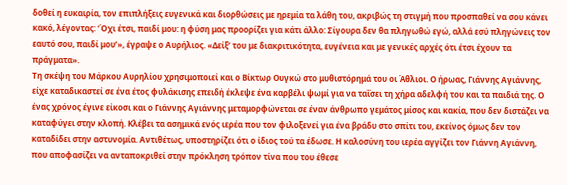δοθεί η ευκαιρία, τον επιπλήξεις ευγενικά και διορθώσεις με ηρεμία τα λάθη του, ακριβώς τη στιγμή που προσπαθεί να σου κάνει κακό, λέγοντας: ‘Όχι έτσι, παιδί μου: η φύση μας προορίζει για κάτι άλλο: Σίγουρα δεν θα πληγωθώ εγώ, αλλά εσύ πληγώνεις τον εαυτό σου, παιδί μου’», έγραψε ο Αυρήλιος. «Δείξ’ του με διακριτικότητα, ευγένεια και με γενικές αρχές ότι έτσι έχουν τα πράγματα».
Τη σκέψη του Μάρκου Αυρηλίου χρησιμοποιεί και ο Βίκτωρ Ουγκώ στο μυθιστόρημά του οι Άθλιοι. Ο ήρωας, Γιάννης Αγιάννης, είχε καταδικαστεί σε ένα έτος φυλάκισης επειδή έκλεψε ένα καρβέλι ψωμί για να ταΐσει τη χήρα αδελφή του και τα παιδιά της. Ο ένας χρόνος έγινε είκοσι και ο Γιάννης Αγιάννης μεταμορφώνεται σε έναν άνθρωπο γεμάτος μίσος και κακία, που δεν διστάζει να καταφύγει στην κλοπή. Κλέβει τα ασημικά ενός ιερέα που τον φιλοξενεί για ένα βράδυ στο σπίτι του, εκείνος όμως δεν τον καταδίδει στην αστυνομία. Αντιθέτως, υποστηρίζει ότι ο ίδιος τού τα έδωσε. Η καλοσύνη του ιερέα αγγίζει τον Γιάννη Αγιάννη, που αποφασίζει να ανταποκριθεί στην πρόκληση τρόπον τίνα που του έθεσε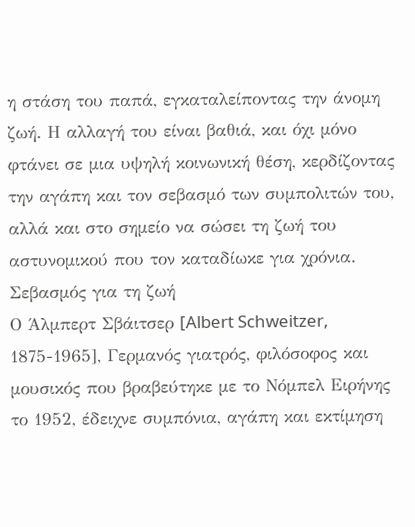η στάση του παπά, εγκαταλείποντας την άνομη ζωή. Η αλλαγή του είναι βαθιά, και όχι μόνο φτάνει σε μια υψηλή κοινωνική θέση, κερδίζοντας την αγάπη και τον σεβασμό των συμπολιτών του, αλλά και στο σημείο να σώσει τη ζωή του αστυνομικού που τον καταδίωκε για χρόνια.
Σεβασμός για τη ζωή
Ο Άλμπερτ Σβάιτσερ [Albert Schweitzer, 1875-1965], Γερμανός γιατρός, φιλόσοφος και μουσικός που βραβεύτηκε με το Νόμπελ Ειρήνης το 1952, έδειχνε συμπόνια, αγάπη και εκτίμηση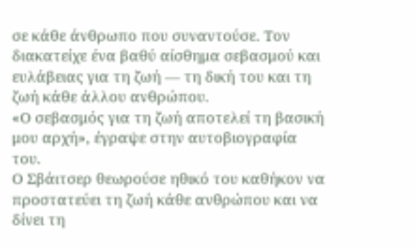σε κάθε άνθρωπο που συναντούσε. Τον διακατείχε ένα βαθύ αίσθημα σεβασμού και ευλάβειας για τη ζωή — τη δική του και τη ζωή κάθε άλλου ανθρώπου.
«Ο σεβασμός για τη ζωή αποτελεί τη βασική μου αρχή», έγραψε στην αυτοβιογραφία του.
Ο Σβάιτσερ θεωρούσε ηθικό του καθήκον να προστατεύει τη ζωή κάθε ανθρώπου και να δίνει τη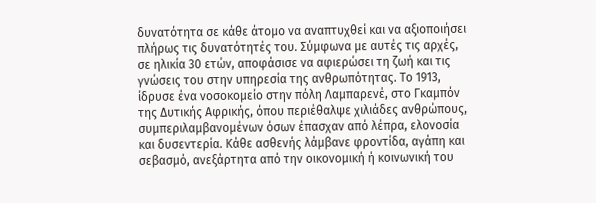δυνατότητα σε κάθε άτομο να αναπτυχθεί και να αξιοποιήσει πλήρως τις δυνατότητές του. Σύμφωνα με αυτές τις αρχές, σε ηλικία 30 ετών, αποφάσισε να αφιερώσει τη ζωή και τις γνώσεις του στην υπηρεσία της ανθρωπότητας. Το 1913, ίδρυσε ένα νοσοκομείο στην πόλη Λαμπαρενέ, στο Γκαμπόν της Δυτικής Αφρικής, όπου περιέθαλψε χιλιάδες ανθρώπους, συμπεριλαμβανομένων όσων έπασχαν από λέπρα, ελονοσία και δυσεντερία. Κάθε ασθενής λάμβανε φροντίδα, αγάπη και σεβασμό, ανεξάρτητα από την οικονομική ή κοινωνική του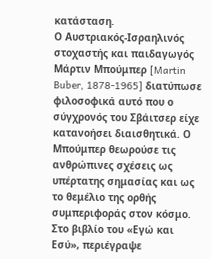κατάσταση.
Ο Αυστριακός-Ισραηλινός στοχαστής και παιδαγωγός Μάρτιν Μπούμπερ [Martin Buber, 1878-1965] διατύπωσε φιλοσοφικά αυτό που ο σύγχρονός του Σβάιτσερ είχε κατανοήσει διαισθητικά. Ο Μπούμπερ θεωρούσε τις ανθρώπινες σχέσεις ως υπέρτατης σημασίας και ως το θεμέλιο της ορθής συμπεριφοράς στον κόσμο. Στο βιβλίο του «Εγώ και Εσύ», περιέγραψε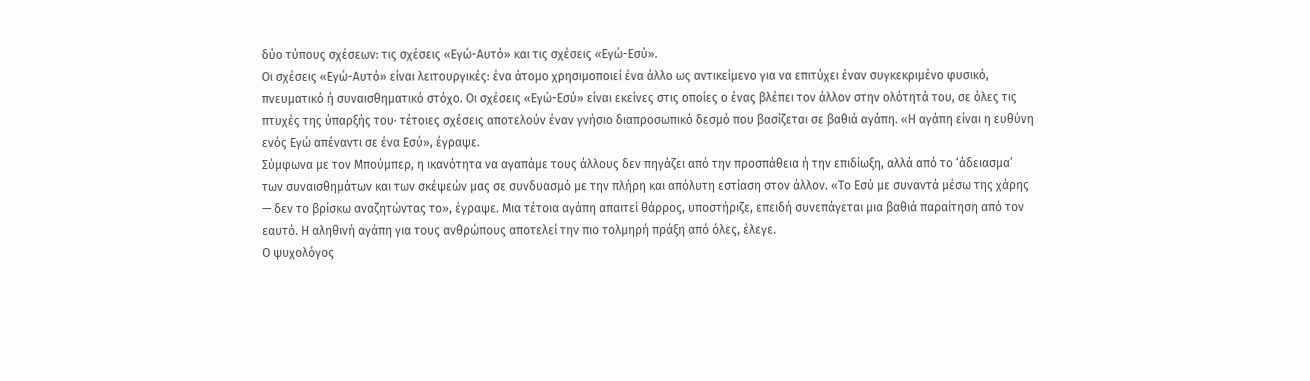δύο τύπους σχέσεων: τις σχέσεις «Εγώ-Αυτό» και τις σχέσεις «Εγώ-Εσύ».
Οι σχέσεις «Εγώ-Αυτό» είναι λειτουργικές: ένα άτομο χρησιμοποιεί ένα άλλο ως αντικείμενο για να επιτύχει έναν συγκεκριμένο φυσικό, πνευματικό ή συναισθηματικό στόχο. Οι σχέσεις «Εγώ-Εσύ» είναι εκείνες στις οποίες ο ένας βλέπει τον άλλον στην ολότητά του, σε όλες τις πτυχές της ύπαρξής του· τέτοιες σχέσεις αποτελούν έναν γνήσιο διαπροσωπικό δεσμό που βασίζεται σε βαθιά αγάπη. «Η αγάπη είναι η ευθύνη ενός Εγώ απέναντι σε ένα Εσύ», έγραψε.
Σύμφωνα με τον Μπούμπερ, η ικανότητα να αγαπάμε τους άλλους δεν πηγάζει από την προσπάθεια ή την επιδίωξη, αλλά από το ‘άδειασμα’ των συναισθημάτων και των σκέψεών μας σε συνδυασμό με την πλήρη και απόλυτη εστίαση στον άλλον. «Το Εσύ με συναντά μέσω της χάρης — δεν το βρίσκω αναζητώντας το», έγραψε. Μια τέτοια αγάπη απαιτεί θάρρος, υποστήριζε, επειδή συνεπάγεται μια βαθιά παραίτηση από τον εαυτό. Η αληθινή αγάπη για τους ανθρώπους αποτελεί την πιο τολμηρή πράξη από όλες, έλεγε.
Ο ψυχολόγος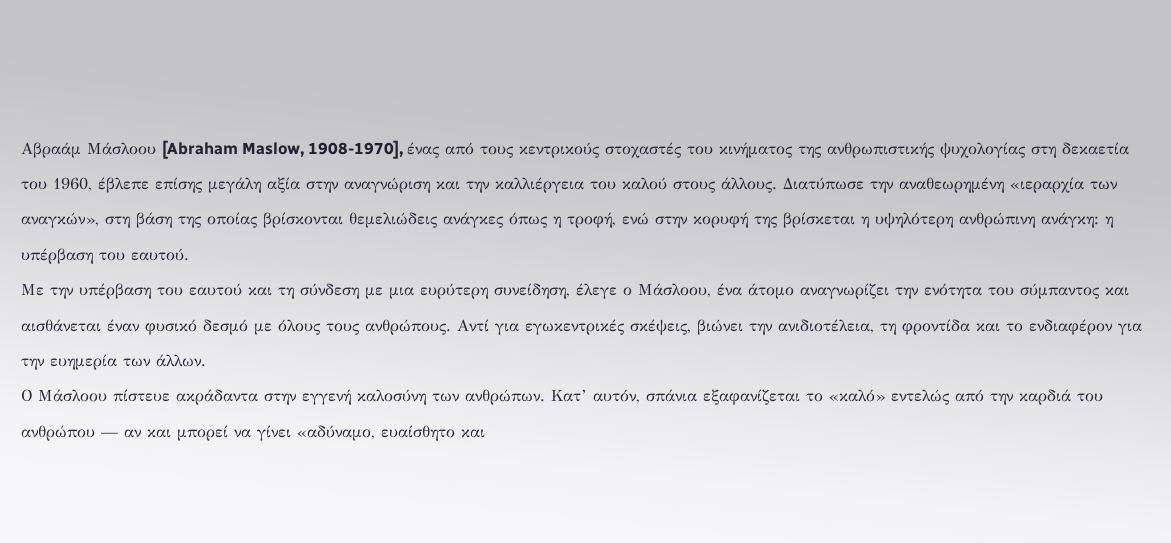Αβραάμ Μάσλοου [Abraham Maslow, 1908-1970], ένας από τους κεντρικούς στοχαστές του κινήματος της ανθρωπιστικής ψυχολογίας στη δεκαετία του 1960, έβλεπε επίσης μεγάλη αξία στην αναγνώριση και την καλλιέργεια του καλού στους άλλους. Διατύπωσε την αναθεωρημένη «ιεραρχία των αναγκών», στη βάση της οποίας βρίσκονται θεμελιώδεις ανάγκες όπως η τροφή, ενώ στην κορυφή της βρίσκεται η υψηλότερη ανθρώπινη ανάγκη: η υπέρβαση του εαυτού.
Με την υπέρβαση του εαυτού και τη σύνδεση με μια ευρύτερη συνείδηση, έλεγε ο Μάσλοου, ένα άτομο αναγνωρίζει την ενότητα του σύμπαντος και αισθάνεται έναν φυσικό δεσμό με όλους τους ανθρώπους. Αντί για εγωκεντρικές σκέψεις, βιώνει την ανιδιοτέλεια, τη φροντίδα και το ενδιαφέρον για την ευημερία των άλλων.
Ο Μάσλοου πίστευε ακράδαντα στην εγγενή καλοσύνη των ανθρώπων. Κατ’ αυτόν, σπάνια εξαφανίζεται το «καλό» εντελώς από την καρδιά του ανθρώπου — αν και μπορεί να γίνει «αδύναμο, ευαίσθητο και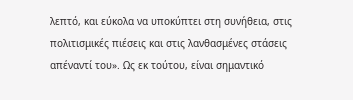λεπτό, και εύκολα να υποκύπτει στη συνήθεια, στις πολιτισμικές πιέσεις και στις λανθασμένες στάσεις απέναντί του». Ως εκ τούτου, είναι σημαντικό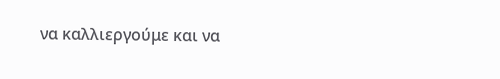να καλλιεργούμε και να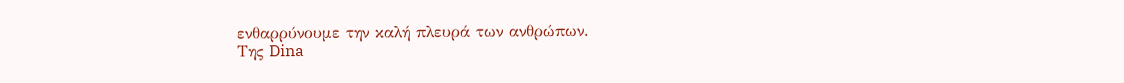ενθαρρύνουμε την καλή πλευρά των ανθρώπων.
Της Dina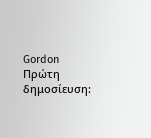Gordon
Πρώτη δημοσίευση: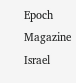Epoch Magazine Israel